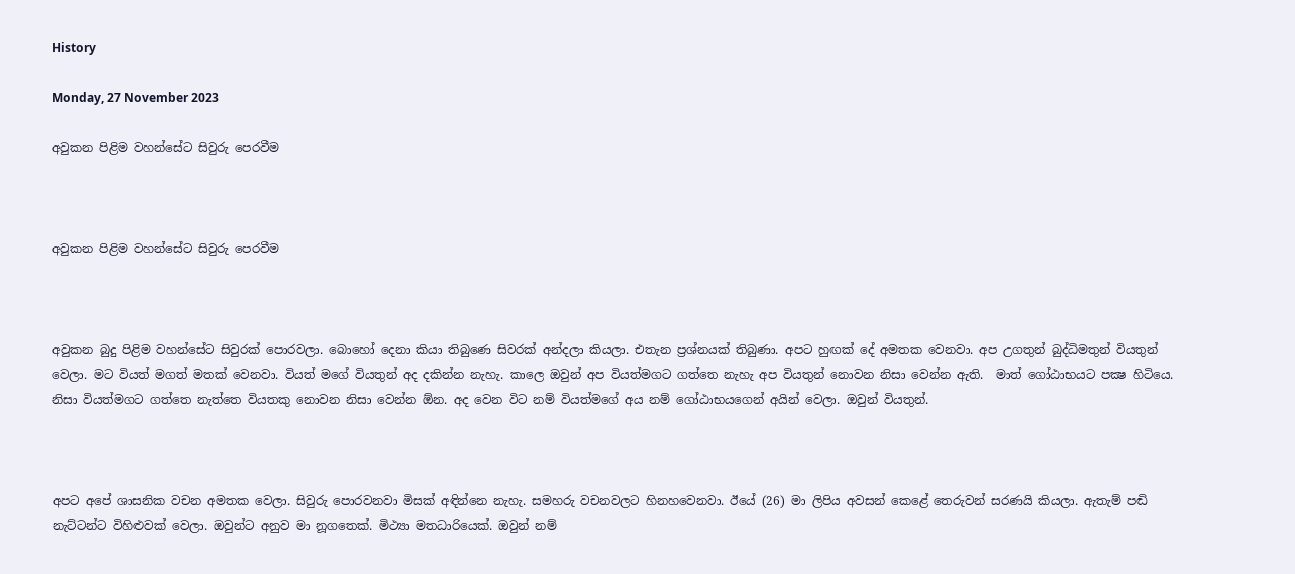History

Monday, 27 November 2023

අවුකන පිළිම වහන්සේට සිවුරු පෙරවීම



අවුකන පිළිම වහන්සේට සිවුරු පෙරවීම



අවුකන බුදු පිළිම වහන්සේට සිවුරක් පොරවලා. බොහෝ දෙනා කියා තිබුණෙ සිවරක් අන්දලා කියලා. එතැන ප්‍රශ්නයක් තිබුණා. අපට හුඟක් දේ අමතක වෙනවා. අප උගතුන් බුද්ධිමතුන් වියතුන් වෙලා. මට වියත් මගත් මතක් වෙනවා. වියත් මගේ වියතුන් අද දකින්න නැහැ. කාලෙ ඔවුන් අප වියත්මගට ගත්තෙ නැහැ අප වියතුන් නොවන නිසා වෙන්න ඇති.  මාත් ගෝඨාභයට පක්‍ෂ හිටියෙ. නිසා වියත්මගට ගත්තෙ නැත්තෙ වියතකු නොවන නිසා වෙන්න ඕන. අද වෙන විට නම් වියත්මගේ අය නම් ගෝඨාභයගෙන් අයින් වෙලා. ඔවුන් වියතුන්.



අපට අපේ ශාසනික වචන අමතක වෙලා. සිවුරු පොරවනවා මිසක් අඳින්නෙ නැහැ. සමහරු වචනවලට හිනහවෙනවා. ඊයේ (26) මා ලිපිය අවසන් කෙළේ තෙරුවන් සරණයි කියලා. ඇතැම් පඬි නැට්ටන්ට විහිළුවක් වෙලා. ඔවුන්ට අනුව මා නූගතෙක්. මිථ්‍යා මතධාරියෙක්. ඔවුන් නම්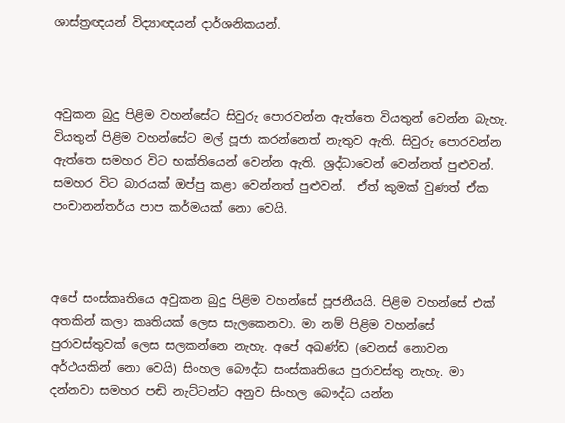ශාස්ත්‍රඥයන් විද්‍යාඥයන් දාර්ශනිකයන්.



අවුකන බුදු පිළිම වහන්සේට සිවුරු පොරවන්න ඇත්තෙ වියතුන් වෙන්න බැහැ. වියතුන් පිළිම වහන්සේට මල් පූජා කරන්නෙත් නැතුව ඇති. සිවුරු පොරවන්න ඇත්තෙ සමහර විට භක්තියෙන් වෙන්න ඇති. ශ්‍රද්ධාවෙන් වෙන්නත් පුළුවන්. සමහර විට බාරයක් ඔප්පු කළා වෙන්නත් පුළුවන්.  ඒත් කුමක් වුණත් ඒක පංචානන්තර්ය පාප කර්මයක් නො වෙයි.



අපේ සංස්කෘතියෙ අවුකන බුදු පිළිම වහන්සේ පූජනීයයි. පිළිම වහන්සේ එක් අතකින් කලා කෘතියක් ලෙස සැලකෙනවා. මා නම් පිළිම වහන්සේ පුරාවස්තුවක් ලෙස සලකන්නෙ නැහැ. අපේ අඛණ්ඩ (වෙනස් නොවන අර්ථයකින් නො වෙයි) සිංහල බෞද්ධ සංස්කෘතියෙ පුරාවස්තු නැහැ. මා දන්නවා සමහර පඬි නැට්ටන්ට අනුව සිංහල බෞද්ධ යන්න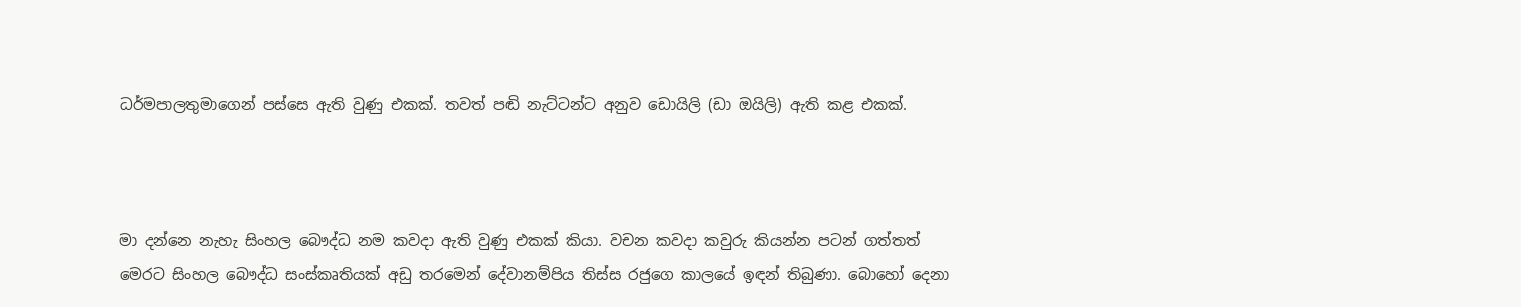ධර්මපාලතුමාගෙන් පස්සෙ ඇති වුණු එකක්. තවත් පඬි නැට්ටන්ට අනුව ඩොයිලි (ඩා ඔයිලි) ඇති කළ එකක්.



මා දන්නෙ නැහැ සිංහල බෞද්ධ නම කවදා ඇති වුණු එකක් කියා. වචන කවදා කවුරු කියන්න පටන් ගත්තත් මෙරට සිංහල බෞද්ධ සංස්කෘතියක් අඩු තරමෙන් දේවානම්පිය තිස්ස රජුගෙ කාලයේ ඉඳන් තිබුණා. බොහෝ දෙනා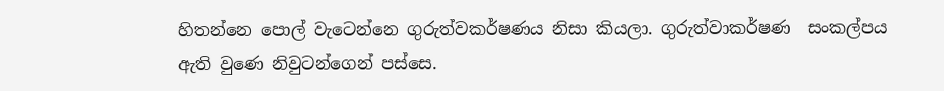හිතන්නෙ පොල් වැටෙන්නෙ ගුරුත්වකර්ෂණය නිසා කියලා. ගුරුත්වාකර්ෂණ  සංකල්පය ඇති වුණෙ නිවුටන්ගෙන් පස්සෙ.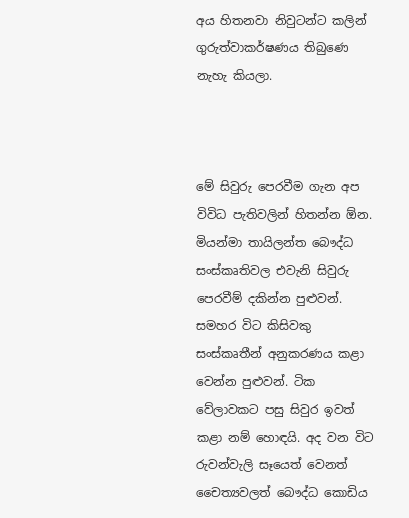අය හිතනවා නිවුටන්ට කලින් ගුරුත්වාකර්ෂණය තිබුණෙ නැහැ කියලා.



මේ සිවුරු පෙරවීම ගැන අප විවිධ පැතිවලින් හිතන්න ඕන. මියන්මා තායිලන්ත බෞද්ධ සංස්කෘතිවල එවැනි සිවුරු පෙරවීම් දකින්න පුළුවන්. සමහර විට කිසිවකු සංස්කෘතීන් අනුකරණය කළා වෙන්න පුළුවන්. ටික වේලාවකට පසු සිවුර ඉවත් කළා නම් හොඳයි. අද වන විට රුවන්වැලි සෑයෙත් වෙනත් චෛත්‍යවලත් බෞද්ධ කොඩිය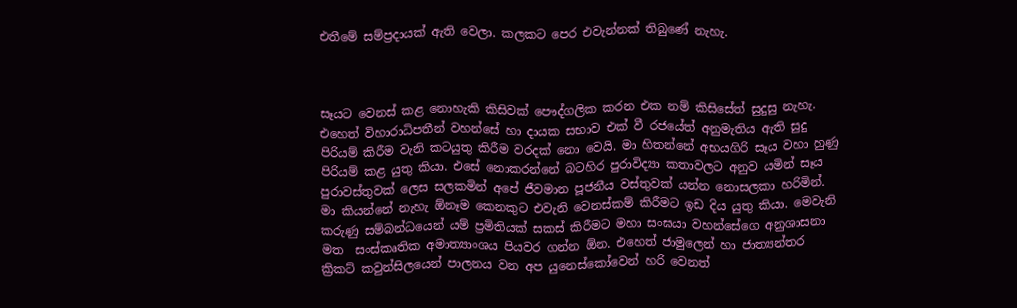එතීමේ සම්ප්‍රදායක් ඇති වෙලා. කලකට පෙර එවැන්නක් තිබුණේ නැහැ.



සෑයට වෙනස් කළ නොහැකි කිසිවක් පෞද්ගලික කරන එක නම් කිසිසේත් සුදුසු නැහැ.  එහෙත් විහාරාධිපතීන් වහන්සේ හා දායක සභාව එක් වී රජයේත් අනුමැතිය ඇති සුදු පිරියම් කිරීම වැනි කටයුතු කිරීම වරදක් නො වෙයි. මා හිතන්නේ අභයගිරි සෑය වහා හුණු පිරියම් කළ යුතු කියා. එසේ නොකරන්නේ බටහිර පුරාවිද්‍යා කතාවලට අනුව යමින් සෑය පුරාවස්තුවක් ලෙස සලකමින් අපේ ජීවමාන පූජනීය වස්තුවක් යන්න නොසලකා හරිමින්. මා කියන්නේ නැහැ ඕනෑම කෙනකුට එවැනි වෙනස්කම් කිරීමට ඉඩ දිය යුතු කියා. මෙවැනි කරුණු සම්බන්ධයෙන් යම් ප්‍රමිතියක් සකස් කිරීමට මහා සංඝයා වහන්සේගෙ අනුශාසනා මත  සංස්කෘතික අමාත්‍යාංශය පියවර ගන්න ඕන. එහෙත් ජාමුලෙන් හා ජාත්‍යන්තර ක්‍රිකට් කවුන්සිලයෙන් පාලනය වන අප යුනෙස්කෝවෙන් හරි වෙනත්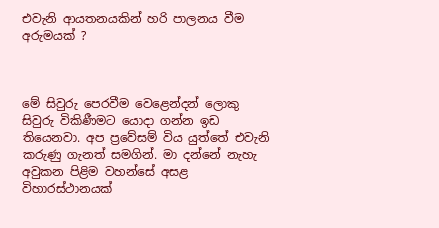එවැනි ආයතනයකින් හරි පාලනය වීම අරුමයක් ?



මේ සිවුරු පෙරවීම වෙළෙන්දන් ලොකු සිවුරු විකිණීමට යොදා ගන්න ඉඩ තියෙනවා. අප ප්‍රවේසම් විය යුත්තේ එවැනි කරුණු ගැනත් සමගින්. මා දන්නේ නැහැ අවුකන පිළිම වහන්සේ අසළ විහාරස්ථානයක්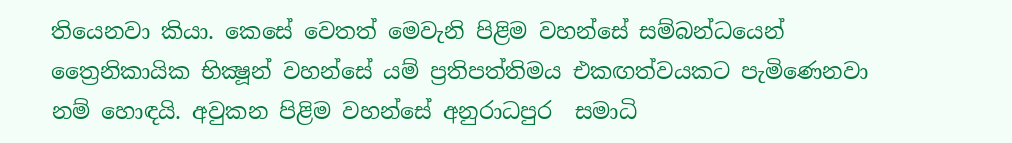තියෙනවා කියා. කෙසේ වෙතත් මෙවැනි පිළිම වහන්සේ සම්බන්ධයෙන් ත්‍රෛනිකායික භික්‍ෂූන් වහන්සේ යම් ප්‍රතිපත්තිමය එකඟත්වයකට පැමිණෙනවා නම් හොඳයි. අවුකන පිළිම වහන්සේ අනුරාධපුර  සමාධි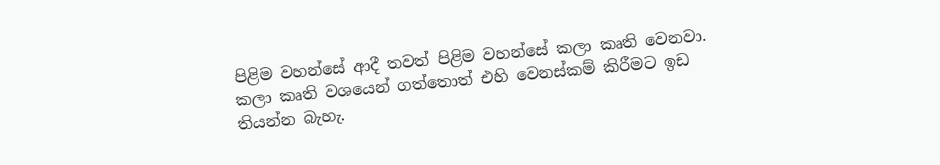පිළිම වහන්සේ ආදී තවත් පිළිම වහන්සේ කලා කෘති වෙනවා. කලා කෘති වශයෙන් ගත්තොත් එහි වෙනස්කම් කිරීමට ඉඩ තියන්න බැහැ.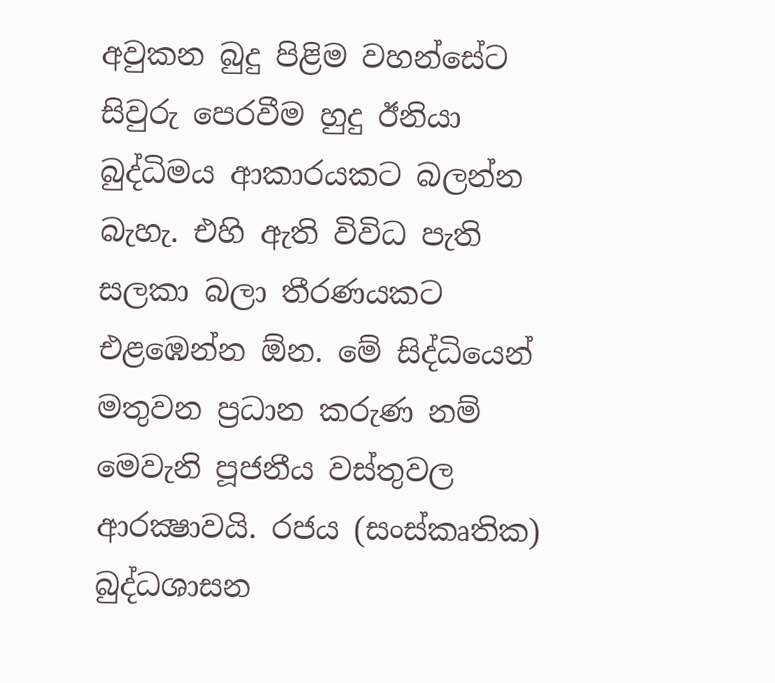අවුකන බුදු පිළිම වහන්සේට සිවුරු පෙරවීම හුදු ඊනියා බුද්ධිමය ආකාරයකට බලන්න බැහැ. එහි ඇති විවිධ පැති සලකා බලා තීරණයකට එළඹෙන්න ඕන. මේ සිද්ධියෙන් මතුවන ප්‍රධාන කරුණ නම් මෙවැනි පූජනීය වස්තුවල ආරක්‍ෂාවයි. රජය (සංස්කෘතික) බුද්ධශාසන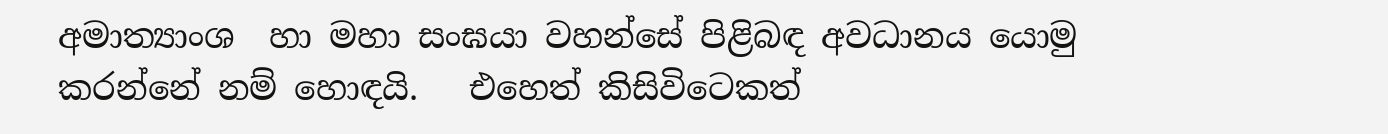අමාත්‍යාංශ  හා මහා සංඝයා වහන්සේ පිළිබඳ අවධානය යොමු කරන්නේ නම් හොඳයි.   එහෙත් කිසිවිටෙකත්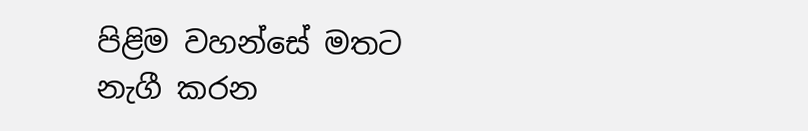පිළිම වහන්සේ මතට නැගී කරන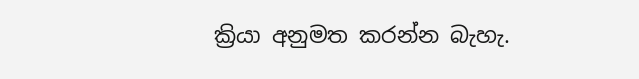ක්‍රියා අනුමත කරන්න බැහැ.